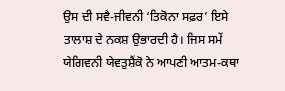ਉਸ ਦੀ ਸਵੈ-ਜੀਵਨੀ ‘ਤਿਕੋਨਾ ਸਫ਼ਰ’ ਇਸੇ ਤਾਲਾਸ਼ ਦੇ ਨਕਸ਼ ਉਭਾਰਦੀ ਹੈ। ਜਿਸ ਸਮੇਂ ਯੇਗਿਵਨੀ ਯੇਵਤੁਸ਼ੈਂਕੋ ਨੇ ਆਪਣੀ ਆਤਮ-ਕਥਾ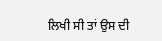ਲਿਖੀ ਸੀ ਤਾਂ ਉਸ ਦੀ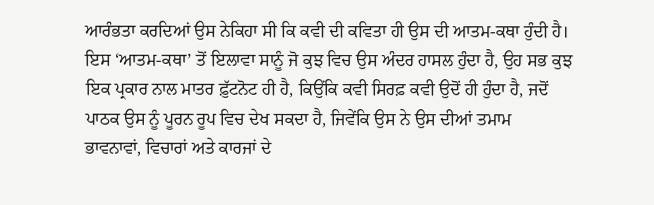ਆਰੰਭਤਾ ਕਰਦਿਆਂ ਉਸ ਨੇਕਿਹਾ ਸੀ ਕਿ ਕਵੀ ਦੀ ਕਵਿਤਾ ਹੀ ਉਸ ਦੀ ਆਤਮ-ਕਥਾ ਹੁੰਦੀ ਹੈ। ਇਸ ‘ਆਤਮ-ਕਥਾ’ ਤੋਂ ਇਲਾਵਾ ਸਾਨੂੰ ਜੋ ਕੁਝ ਵਿਚ ਉਸ ਅੰਦਰ ਹਾਸਲ ਹੁੰਦਾ ਹੈ, ਉਹ ਸਭ ਕੁਝ ਇਕ ਪ੍ਰਕਾਰ ਨਾਲ ਮਾਤਰ ਫ਼ੁੱਟਨੋਟ ਹੀ ਹੈ, ਕਿਉਂਕਿ ਕਵੀ ਸਿਰਫ਼ ਕਵੀ ਉਦੋਂ ਹੀ ਹੁੰਦਾ ਹੈ, ਜਦੋਂ ਪਾਠਕ ਉਸ ਨੂੰ ਪੂਰਨ ਰੂਪ ਵਿਚ ਦੇਖ ਸਕਦਾ ਹੈ, ਜਿਵੇਂਕਿ ਉਸ ਨੇ ਉਸ ਦੀਆਂ ਤਮਾਮ ਭਾਵਨਾਵਾਂ, ਵਿਚਾਰਾਂ ਅਤੇ ਕਾਰਜਾਂ ਦੇ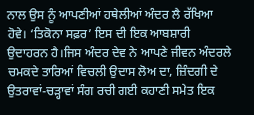ਨਾਲ ਉਸ ਨੂੰ ਆਪਣੀਆਂ ਹਥੇਲੀਆਂ ਅੰਦਰ ਲੈ ਰੱਖਿਆ ਹੋਵੇ। ‘ਤਿਕੋਨਾ ਸਫ਼ਰ’ ਇਸ ਦੀ ਇਕ ਆਬਸ਼ਾਰੀ ਉਦਾਹਰਨ ਹੈ।ਜਿਸ ਅੰਦਰ ਦੇਵ ਨੇ ਆਪਣੇ ਜੀਵਨ ਅੰਦਰਲੇ ਚਮਕਦੇ ਤਾਰਿਆਂ ਵਿਚਲੀ ਉਦਾਸ ਲੋਅ ਦਾ, ਜ਼ਿੰਦਗੀ ਦੇ ਉਤਰਾਵਾਂ-ਚੜ੍ਹਾਵਾਂ ਸੰਗ ਰਚੀ ਗਈ ਕਹਾਣੀ ਸਮੇਤ ਇਕ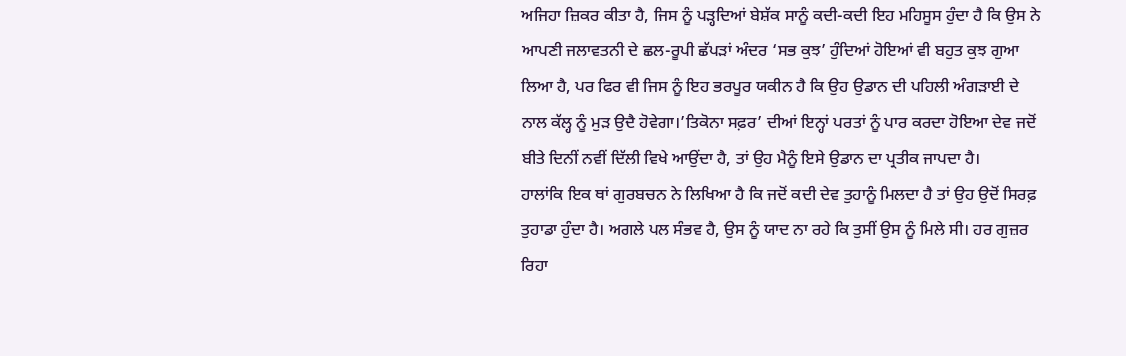ਅਜਿਹਾ ਜ਼ਿਕਰ ਕੀਤਾ ਹੈ, ਜਿਸ ਨੂੰ ਪੜ੍ਹਦਿਆਂ ਬੇਸ਼ੱਕ ਸਾਨੂੰ ਕਦੀ-ਕਦੀ ਇਹ ਮਹਿਸੂਸ ਹੁੰਦਾ ਹੈ ਕਿ ਉਸ ਨੇ ਆਪਣੀ ਜਲਾਵਤਨੀ ਦੇ ਛਲ-ਰੂਪੀ ਛੱਪੜਾਂ ਅੰਦਰ ‘ਸਭ ਕੁਝ’ ਹੁੰਦਿਆਂ ਹੋਇਆਂ ਵੀ ਬਹੁਤ ਕੁਝ ਗੁਆ ਲਿਆ ਹੈ, ਪਰ ਫਿਰ ਵੀ ਜਿਸ ਨੂੰ ਇਹ ਭਰਪੂਰ ਯਕੀਨ ਹੈ ਕਿ ਉਹ ਉਡਾਨ ਦੀ ਪਹਿਲੀ ਅੰਗੜਾਈ ਦੇ ਨਾਲ ਕੱਲ੍ਹ ਨੂੰ ਮੁੜ ਉਦੈ ਹੋਵੇਗਾ।’ਤਿਕੋਨਾ ਸਫ਼ਰ’ ਦੀਆਂ ਇਨ੍ਹਾਂ ਪਰਤਾਂ ਨੂੰ ਪਾਰ ਕਰਦਾ ਹੋਇਆ ਦੇਵ ਜਦੋਂ ਬੀਤੇ ਦਿਨੀਂ ਨਵੀਂ ਦਿੱਲੀ ਵਿਖੇ ਆਉਂਦਾ ਹੈ, ਤਾਂ ਉਹ ਮੈਨੂੰ ਇਸੇ ਉਡਾਨ ਦਾ ਪ੍ਰਤੀਕ ਜਾਪਦਾ ਹੈ।
ਹਾਲਾਂਕਿ ਇਕ ਥਾਂ ਗੁਰਬਚਨ ਨੇ ਲਿਖਿਆ ਹੈ ਕਿ ਜਦੋਂ ਕਦੀ ਦੇਵ ਤੁਹਾਨੂੰ ਮਿਲਦਾ ਹੈ ਤਾਂ ਉਹ ਉਦੋਂ ਸਿਰਫ਼ ਤੁਹਾਡਾ ਹੁੰਦਾ ਹੈ। ਅਗਲੇ ਪਲ ਸੰਭਵ ਹੈ, ਉਸ ਨੂੰ ਯਾਦ ਨਾ ਰਹੇ ਕਿ ਤੁਸੀਂ ਉਸ ਨੂੰ ਮਿਲੇ ਸੀ। ਹਰ ਗੁਜ਼ਰ ਰਿਹਾ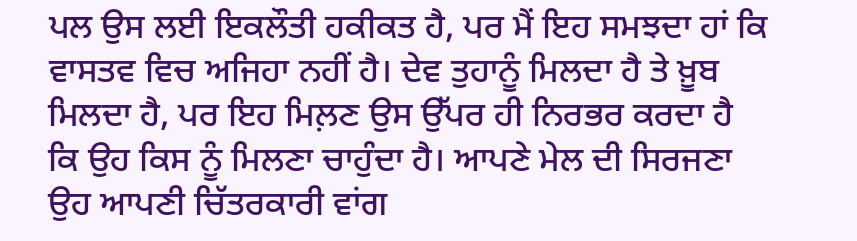ਪਲ ਉਸ ਲਈ ਇਕਲੌਤੀ ਹਕੀਕਤ ਹੈ, ਪਰ ਮੈਂ ਇਹ ਸਮਝਦਾ ਹਾਂ ਕਿ ਵਾਸਤਵ ਵਿਚ ਅਜਿਹਾ ਨਹੀਂ ਹੈ। ਦੇਵ ਤੁਹਾਨੂੰ ਮਿਲਦਾ ਹੈ ਤੇ ਖ਼ੂਬ ਮਿਲਦਾ ਹੈ, ਪਰ ਇਹ ਮਿਲ਼ਣ ਉਸ ਉੱਪਰ ਹੀ ਨਿਰਭਰ ਕਰਦਾ ਹੈ ਕਿ ਉਹ ਕਿਸ ਨੂੰ ਮਿਲਣਾ ਚਾਹੁੰਦਾ ਹੈ। ਆਪਣੇ ਮੇਲ ਦੀ ਸਿਰਜਣਾ ਉਹ ਆਪਣੀ ਚਿੱਤਰਕਾਰੀ ਵਾਂਗ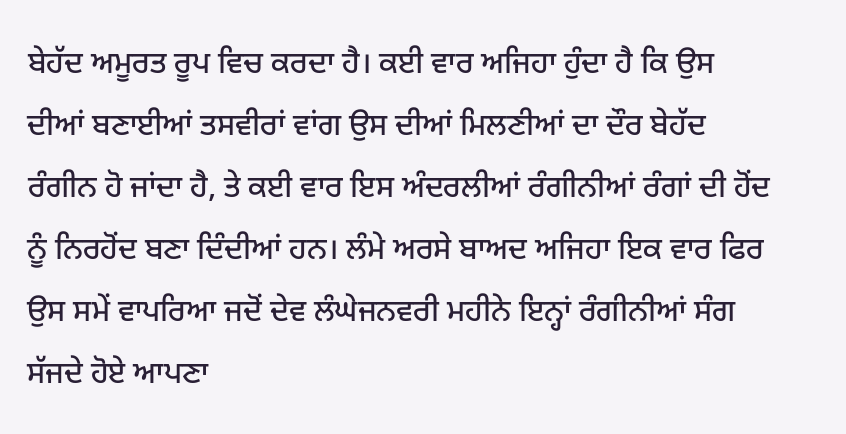ਬੇਹੱਦ ਅਮੂਰਤ ਰੂਪ ਵਿਚ ਕਰਦਾ ਹੈ। ਕਈ ਵਾਰ ਅਜਿਹਾ ਹੁੰਦਾ ਹੈ ਕਿ ਉਸ ਦੀਆਂ ਬਣਾਈਆਂ ਤਸਵੀਰਾਂ ਵਾਂਗ ਉਸ ਦੀਆਂ ਮਿਲਣੀਆਂ ਦਾ ਦੌਰ ਬੇਹੱਦ ਰੰਗੀਨ ਹੋ ਜਾਂਦਾ ਹੈ, ਤੇ ਕਈ ਵਾਰ ਇਸ ਅੰਦਰਲੀਆਂ ਰੰਗੀਨੀਆਂ ਰੰਗਾਂ ਦੀ ਹੋਂਦ ਨੂੰ ਨਿਰਹੋਂਦ ਬਣਾ ਦਿੰਦੀਆਂ ਹਨ। ਲੰਮੇ ਅਰਸੇ ਬਾਅਦ ਅਜਿਹਾ ਇਕ ਵਾਰ ਫਿਰ ਉਸ ਸਮੇਂ ਵਾਪਰਿਆ ਜਦੋਂ ਦੇਵ ਲੰਘੇਜਨਵਰੀ ਮਹੀਨੇ ਇਨ੍ਹਾਂ ਰੰਗੀਨੀਆਂ ਸੰਗ ਸੱਜਦੇ ਹੋਏ ਆਪਣਾ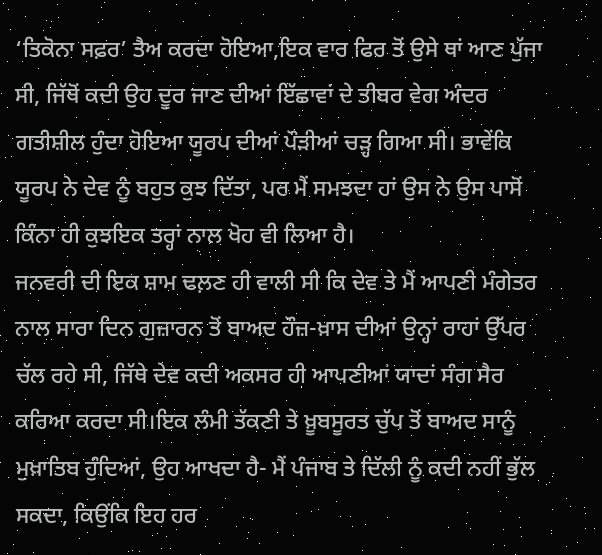‘ਤਿਕੋਨਾ ਸਫ਼ਰ’ ਤੈਅ ਕਰਦਾ ਹੋਇਆ,ਇਕ ਵਾਰ ਫਿਰ ਤੋਂ ਉਸੇ ਥਾਂ ਆਣ ਪੁੱਜਾ ਸੀ, ਜਿੱਥੋਂ ਕਦੀ ਉਹ ਦੂਰ ਜਾਣ ਦੀਆਂ ਇੱਛਾਵਾਂ ਦੇ ਤੀਬਰ ਵੇਗ ਅੰਦਰ ਗਤੀਸ਼ੀਲ ਹੁੰਦਾ ਹੋਇਆ ਯੂਰਪ ਦੀਆਂ ਪੌੜੀਆਂ ਚੜ੍ਹ ਗਿਆ ਸੀ। ਭਾਵੇਂਕਿ ਯੂਰਪ ਨੇ ਦੇਵ ਨੂੰ ਬਹੁਤ ਕੁਝ ਦਿੱਤਾ, ਪਰ ਮੈਂ ਸਮਝਦਾ ਹਾਂ ਉਸ ਨੇ ਉਸ ਪਾਸੋਂ ਕਿੰਨਾ ਹੀ ਕੁਝਇਕ ਤਰ੍ਹਾਂ ਨਾਲ ਖੋਹ ਵੀ ਲਿਆ ਹੈ।
ਜਨਵਰੀ ਦੀ ਇਕ ਸ਼ਾਮ ਢਲ਼ਣ ਹੀ ਵਾਲੀ ਸੀ ਕਿ ਦੇਵ ਤੇ ਮੈਂ ਆਪਣੀ ਮੰਗੇਤਰ ਨਾਲ ਸਾਰਾ ਦਿਨ ਗੁਜ਼ਾਰਨ ਤੋਂ ਬਾਅਦ ਹੌਜ਼-ਖ਼ਾਸ ਦੀਆਂ ਉਨ੍ਹਾਂ ਰਾਹਾਂ ਉੱਪਰ ਚੱਲ ਰਹੇ ਸੀ, ਜਿੱਥੇ ਦੇਵ ਕਦੀ ਅਕਸਰ ਹੀ ਆਪਣੀਆਂ ਯਾਦਾਂ ਸੰਗ ਸੈਰ ਕਰਿਆ ਕਰਦਾ ਸੀ।ਇਕ ਲੰਮੀ ਤੱਕਣੀ ਤੇ ਖ਼ੂਬਸੂਰਤ ਚੁੱਪ ਤੋਂ ਬਾਅਦ ਸਾਨੂੰ ਮੁਖ਼ਾਤਿਬ ਹੁੰਦਿਆਂ, ਉਹ ਆਖਦਾ ਹੈ- ਮੈਂ ਪੰਜਾਬ ਤੇ ਦਿੱਲੀ ਨੂੰ ਕਦੀ ਨਹੀਂ ਭੁੱਲ ਸਕਦਾ, ਕਿਉਂਕਿ ਇਹ ਹਰ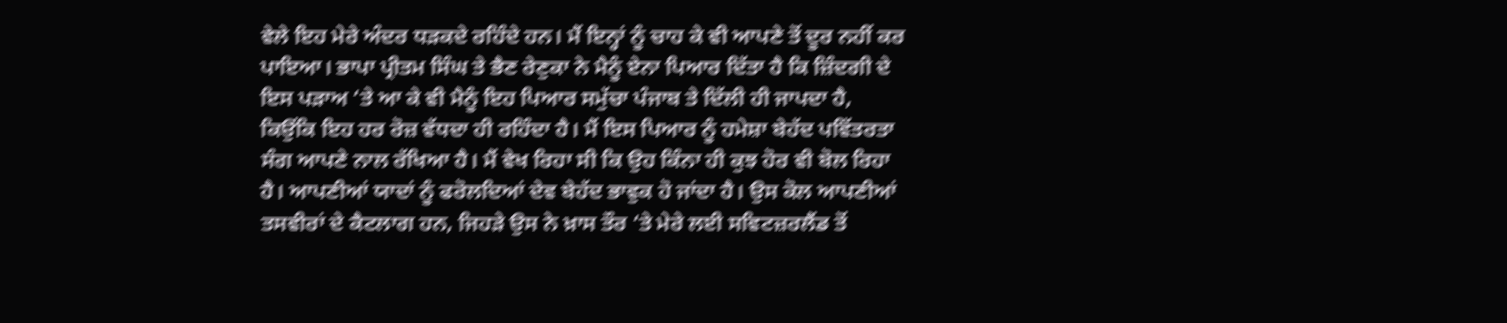ਵੇਲੇ ਇਹ ਮੇਰੇ ਅੰਦਰ ਧੜਕਦੇ ਰਹਿੰਦੇ ਹਨ। ਮੈਂ ਇਨ੍ਹਾਂ ਨੂੰ ਚਾਹ ਕੇ ਵੀ ਆਪਣੇ ਤੋਂ ਦੂਰ ਨਹੀਂ ਕਰ ਪਾਇਆ। ਭਾਪਾ ਪ੍ਰੀਤਮ ਸਿੰਘ ਤੇ ਭੈਣ ਰੇਣੁਕਾ ਨੇ ਮੈਨੂੰ ਏਨਾ ਪਿਆਰ ਦਿੱਤਾ ਹੈ ਕਿ ਜ਼ਿੰਦਗੀ ਦੇ ਇਸ ਪੜਾਅ ‘ਤੇ ਆ ਕੇ ਵੀ ਮੈਨੂੰ ਇਹ ਪਿਆਰ ਸਮੁੱਚਾ ਪੰਜਾਬ ਤੇ ਦਿੱਲੀ ਹੀ ਜਾਪਦਾ ਹੈ, ਕਿਉਂਕਿ ਇਹ ਹਰ ਰੋਜ਼ ਵੱਧਦਾ ਹੀ ਰਹਿੰਦਾ ਹੈ। ਮੈਂ ਇਸ ਪਿਆਰ ਨੂੰ ਹਮੇਸ਼ਾ ਬੇਹੱਦ ਪਵਿੱਤਰਤਾ ਸੰਗ ਆਪਣੇ ਨਾਲ ਰੱਖਿਆ ਹੈ। ਮੈਂ ਵੇਖ ਰਿਹਾ ਸੀ ਕਿ ਉਹ ਕਿੰਨਾ ਹੀ ਕੁਝ ਹੋਰ ਵੀ ਬੋਲ ਰਿਹਾ ਹੈ। ਆਪਣੀਆਂ ਯਾਦਾਂ ਨੂੰ ਫਰੋਲਦਿਆਂ ਦੇਵ ਬੇਹੱਦ ਭਾਵੁਕ ਹੋ ਜਾਂਦਾ ਹੈ। ਉਸ ਕੋਲ ਆਪਣੀਆਂ ਤਸਵੀਰਾਂ ਦੇ ਕੈਟਲਾਗ ਹਨ, ਜਿਹੜੇ ਉਸ ਨੇ ਖ਼ਾਸ ਤੌਰ ‘ਤੇ ਮੇਰੇ ਲਈ ਸਵਿਟਜ਼ਰਲੈਂਡ ਤੋਂ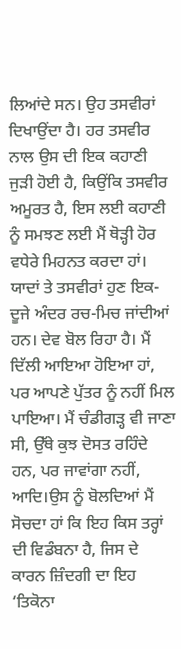ਲਿਆਂਦੇ ਸਨ। ਉਹ ਤਸਵੀਰਾਂ ਦਿਖਾਉਂਦਾ ਹੈ। ਹਰ ਤਸਵੀਰ ਨਾਲ ਉਸ ਦੀ ਇਕ ਕਹਾਣੀ ਜੁੜੀ ਹੋਈ ਹੈ, ਕਿਉਂਕਿ ਤਸਵੀਰ ਅਮੂਰਤ ਹੈ, ਇਸ ਲਈ ਕਹਾਣੀ ਨੂੰ ਸਮਝਣ ਲਈ ਮੈਂ ਥੋੜ੍ਹੀ ਹੋਰ ਵਧੇਰੇ ਮਿਹਨਤ ਕਰਦਾ ਹਾਂ। ਯਾਦਾਂ ਤੇ ਤਸਵੀਰਾਂ ਹੁਣ ਇਕ-ਦੂਜੇ ਅੰਦਰ ਰਚ-ਮਿਚ ਜਾਂਦੀਆਂ ਹਨ। ਦੇਵ ਬੋਲ ਰਿਹਾ ਹੈ। ਮੈਂ ਦਿੱਲੀ ਆਇਆ ਹੋਇਆ ਹਾਂ, ਪਰ ਆਪਣੇ ਪੁੱਤਰ ਨੂੰ ਨਹੀਂ ਮਿਲ ਪਾਇਆ। ਮੈਂ ਚੰਡੀਗੜ੍ਹ ਵੀ ਜਾਣਾ ਸੀ, ਉੱਥੇ ਕੁਝ ਦੋਸਤ ਰਹਿੰਦੇ ਹਨ, ਪਰ ਜਾਵਾਂਗਾ ਨਹੀਂ, ਆਦਿ।ਉਸ ਨੂੰ ਬੋਲਦਿਆਂ ਮੈਂ ਸੋਚਦਾ ਹਾਂ ਕਿ ਇਹ ਕਿਸ ਤਰ੍ਹਾਂ ਦੀ ਵਿਡੰਬਨਾ ਹੈ, ਜਿਸ ਦੇ ਕਾਰਨ ਜ਼ਿੰਦਗੀ ਦਾ ਇਹ ‘ਤਿਕੋਨਾ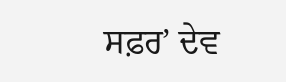ਸਫ਼ਰ’ ਦੇਵ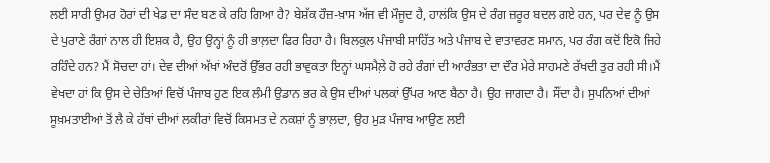ਲਈ ਸਾਰੀ ਉਮਰ ਹੋਰਾਂ ਦੀ ਖੇਡ ਦਾ ਸੰਦ ਬਣ ਕੇ ਰਹਿ ਗਿਆ ਹੈ? ਬੇਸ਼ੱਕ ਹੌਜ਼-ਖ਼ਾਸ ਅੱਜ ਵੀ ਮੌਜੂਦ ਹੈ, ਹਾਲਂਕਿ ਉਸ ਦੇ ਰੰਗ ਜ਼ਰੂਰ ਬਦਲ ਗਏ ਹਨ, ਪਰ ਦੇਵ ਨੂੰ ਉਸ ਦੇ ਪੁਰਾਣੇ ਰੰਗਾਂ ਨਾਲ ਹੀ ਇਸ਼ਕ ਹੈ, ਉਹ ਉਨ੍ਹਾਂ ਨੂੰ ਹੀ ਭਾਲ਼ਦਾ ਫਿਰ ਰਿਹਾ ਹੈ। ਬਿਲਕੁਲ ਪੰਜਾਬੀ ਸਾਹਿੱਤ ਅਤੇ ਪੰਜਾਬ ਦੇ ਵਾਤਾਵਰਣ ਸਮਾਨ, ਪਰ ਰੰਗ ਕਦੋਂ ਇਕੋ ਜਿਹੇ ਰਹਿੰਦੇ ਹਨ? ਮੈਂ ਸੋਚਦਾ ਹਾਂ। ਦੇਵ ਦੀਆਂ ਅੱਖਾਂ ਅੰਦਰੋਂ ਉੱਭਰ ਰਹੀ ਭਾਵੁਕਤਾ ਇਨ੍ਹਾਂ ਘਸਮੈਲ਼ੇ ਹੋ ਰਹੇ ਰੰਗਾਂ ਦੀ ਆਰੰਭਤਾ ਦਾ ਦੌਰ ਮੇਰੇ ਸਾਹਮਣੇ ਰੱਖਦੀ ਤੁਰ ਰਹੀ ਸੀ।ਮੈਂ ਵੇਖਦਾ ਹਾਂ ਕਿ ਉਸ ਦੇ ਚੇਤਿਆਂ ਵਿਚੋਂ ਪੰਜਾਬ ਹੁਣ ਇਕ ਲੰਮੀ ਉਡਾਨ ਭਰ ਕੇ ਉਸ ਦੀਆਂ ਪਲਕਾਂ ਉੱਪਰ ਆਣ ਬੈਠਾ ਹੈ। ਉਹ ਜਾਗਦਾ ਹੈ। ਸੌਂਦਾ ਹੈ। ਸੁਪਨਿਆਂ ਦੀਆਂ ਸੂਖ਼ਮਤਾਈਆਂ ਤੋਂ ਲੈ ਕੇ ਹੱਥਾਂ ਦੀਆਂ ਲਕੀਰਾਂ ਵਿਚੋਂ ਕਿਸਮਤ ਦੇ ਨਕਸ਼ਾਂ ਨੂੰ ਭਾਲ਼ਦਾ, ਉਹ ਮੁੜ ਪੰਜਾਬ ਆਉਣ ਲਈ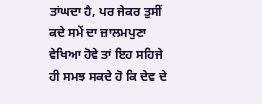ਤਾਂਘਦਾ ਹੈ, ਪਰ ਜੇਕਰ ਤੁਸੀਂ ਕਦੇ ਸਮੇਂ ਦਾ ਜ਼ਾਲਮਪੁਣਾ ਵੇਖਿਆ ਹੋਵੇ ਤਾਂ ਇਹ ਸਹਿਜੇ ਹੀ ਸਮਝ ਸਕਦੇ ਹੋ ਕਿ ਦੇਵ ਦੇ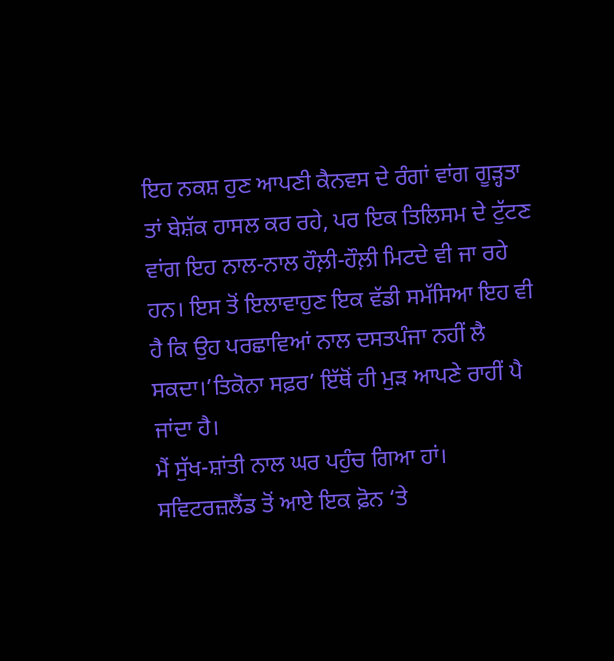ਇਹ ਨਕਸ਼ ਹੁਣ ਆਪਣੀ ਕੈਨਵਸ ਦੇ ਰੰਗਾਂ ਵਾਂਗ ਗੂੜ੍ਹਤਾ ਤਾਂ ਬੇਸ਼ੱਕ ਹਾਸਲ ਕਰ ਰਹੇ, ਪਰ ਇਕ ਤਿਲਿਸਮ ਦੇ ਟੁੱਟਣ ਵਾਂਗ ਇਹ ਨਾਲ-ਨਾਲ ਹੌਲ਼ੀ-ਹੌਲ਼ੀ ਮਿਟਦੇ ਵੀ ਜਾ ਰਹੇ ਹਨ। ਇਸ ਤੋਂ ਇਲਾਵਾਹੁਣ ਇਕ ਵੱਡੀ ਸਮੱਸਿਆ ਇਹ ਵੀ ਹੈ ਕਿ ਉਹ ਪਰਛਾਵਿਆਂ ਨਾਲ ਦਸਤਪੰਜਾ ਨਹੀਂ ਲੈ ਸਕਦਾ।’ਤਿਕੋਨਾ ਸਫ਼ਰ’ ਇੱਥੋਂ ਹੀ ਮੁੜ ਆਪਣੇ ਰਾਹੀਂ ਪੈ ਜਾਂਦਾ ਹੈ।
ਮੈਂ ਸੁੱਖ-ਸ਼ਾਂਤੀ ਨਾਲ ਘਰ ਪਹੁੰਚ ਗਿਆ ਹਾਂ। ਸਵਿਟਰਜ਼ਲੈਂਡ ਤੋਂ ਆਏ ਇਕ ਫ਼ੋਨ ‘ਤੇ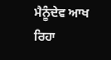ਮੈਨੂੰਦੇਵ ਆਖ ਰਿਹਾ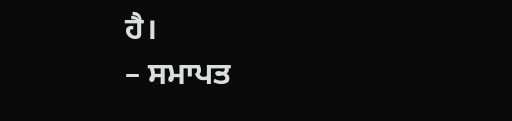ਹੈ।
– ਸਮਾਪਤ